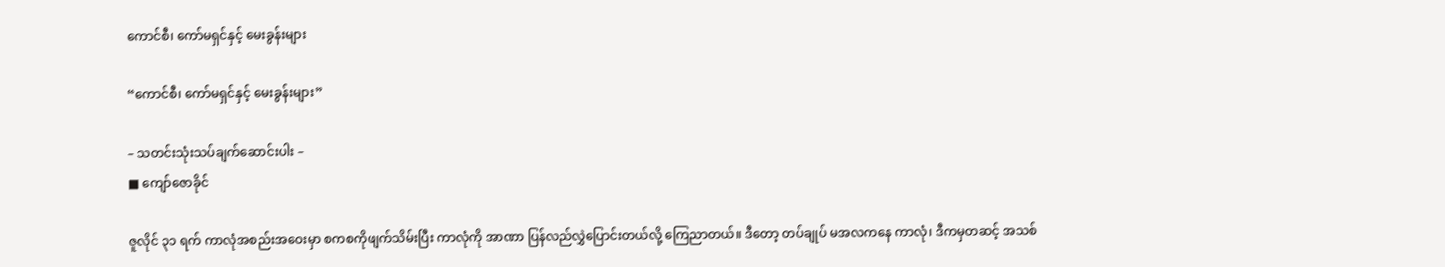ကောင်စီ၊ ကော်မရှင်နှင့် မေးခွန်းများ

“ကောင်စီ၊ ကော်မရှင်နှင့် မေးခွန်းများ”

– သတင်းသုံးသပ်ချက်ဆောင်းပါး –
■ ကျော်ဇောခိုင်

ဇူလိုင် ၃၁ ရက် ကာလုံအစည်းအဝေးမှာ စကစကိုဖျက်သိမ်းပြီး ကာလုံကို အာဏာ ပြန်လည်လွှဲပြောင်းတယ်လို့ ကြေညာတယ်။ ဒီတော့ တပ်ချုပ် မအလကနေ ကာလုံ၊ ဒီကမှတဆင့် အသစ်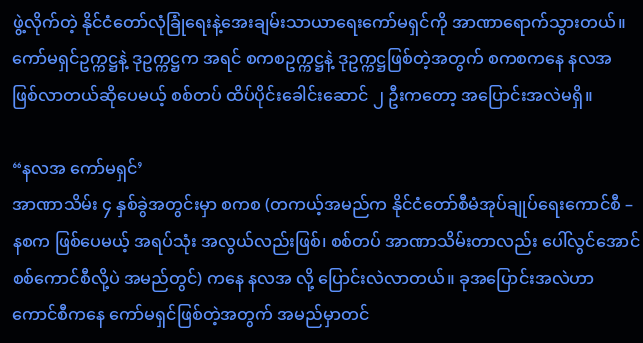ဖွဲ့လိုက်တဲ့ နိုင်ငံတော်လုံခြုံရေးနဲ့အေးချမ်းသာယာရေးကော်မရှင်ကို အာဏာရောက်သွားတယ်။ ကော်မရှင်ဥက္ကဋ္ဌနဲ့ ဒုဥက္ကဋ္ဌက အရင် စကစဥက္ကဋ္ဌနဲ့ ဒုဥက္ကဋ္ဌဖြစ်တဲ့အတွက် စကစကနေ နလအ ဖြစ်လာတယ်ဆိုပေမယ့် စစ်တပ် ထိပ်ပိုင်းခေါင်းဆောင် ၂ ဦးကတော့ အပြောင်းအလဲမရှိ။

“နလအ ကော်မရှင်’
အာဏာသိမ်း ၄ နှစ်ခွဲအတွင်းမှာ စကစ (တကယ့်အမည်က နိုင်ငံတော်စီမံအုပ်ချုပ်ရေးကောင်စီ – နစက ဖြစ်ပေမယ့် အရပ်သုံး အလွယ်လည်းဖြစ်၊ စစ်တပ် အာဏာသိမ်းတာလည်း ပေါ်လွင်အောင် စစ်ကောင်စီလို့ပဲ အမည်တွင်) ကနေ နလအ လို့ ပြောင်းလဲလာတယ်။ ခုအပြောင်းအလဲဟာ ကောင်စီကနေ ကော်မရှင်ဖြစ်တဲ့အတွက် အမည်မှာတင်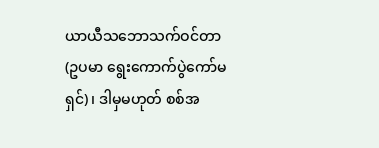ယာယီသဘောသက်ဝင်တာ (ဥပမာ ရွေးကောက်ပွဲကော်မရှင်)၊ ဒါမှမဟုတ် စစ်အ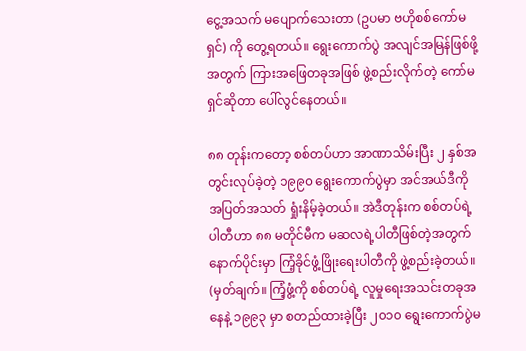ငွေ့အသက် မပျောက်သေးတာ (ဥပမာ ဗဟိုစစ်ကော်မရှင်) ကို တွေ့ရတယ်။ ရွေးကောက်ပွဲ အလျင်အမြန်ဖြစ်ဖို့အတွက် ကြားအဖြေတခုအဖြစ် ဖွဲ့စည်းလိုက်တဲ့ ကော်မရှင်ဆိုတာ ပေါ်လွင်နေတယ်။

၈၈ တုန်းကတော့ စစ်တပ်ဟာ အာဏာသိမ်းပြီး ၂ နှစ်အတွင်းလုပ်ခဲ့တဲ့‌ ၁၉၉၀ ရွေးကောက်ပွဲမှာ အင်အယ်ဒီကို အပြတ်အသတ် ရှုံးနိမ့်ခဲ့တယ်။ အဲဒီတုန်းက စစ်တပ်ရဲ့ပါတီဟာ ၈၈ မတိုင်မီက မဆလရဲ့ပါတီဖြစ်တဲ့အတွက် နောက်ပိုင်းမှာ ကြံ့ခိုင်ဖွံ့ဖြိုးရေးပါတီကို ဖွဲ့စည်းခဲ့တယ်။ (မှတ်ချက်။ ကြံ့ဖွံ့ကို စစ်တပ်ရဲ့ လူမှုရေးအသင်းတခုအနေနဲ့ ၁၉၉၃ မှာ စတည်ထားခဲ့ပြီး ၂၀၁၀ ရွေးကောက်ပွဲမ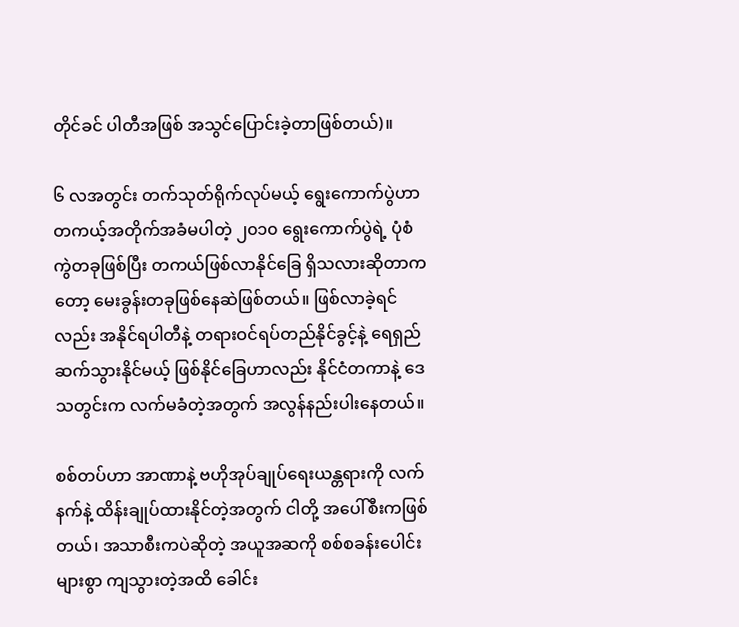တိုင်ခင် ပါတီအဖြစ် အသွင်ပြောင်းခဲ့တာဖြစ်တယ်)။

၆ လအတွင်း တက်သုတ်ရိုက်လုပ်မယ့် ရွေးကောက်ပွဲဟာ တကယ့်အတိုက်အခံမပါတဲ့ ၂၀၁၀ ရွေးကောက်ပွဲရဲ့ ပုံစံကွဲတခုဖြစ်ပြီး တကယ်ဖြစ်လာနိုင်ခြေ ရှိသလားဆိုတာကတော့ မေးခွန်းတခုဖြစ်နေဆဲဖြစ်တယ်။ ဖြစ်လာခဲ့ရင်လည်း အနိုင်ရပါတီနဲ့ တရားဝင်ရပ်တည်နိုင်ခွင့်နဲ့ ရေရှည်ဆက်သွားနိုင်မယ့် ဖြစ်နိုင်ခြေဟာလည်း နိုင်ငံတကာနဲ့ ဒေသတွင်းက လက်မခံတဲ့အတွက် အလွန်နည်းပါးနေတယ်။

စစ်တပ်ဟာ အာဏာနဲ့ ဗဟိုအုပ်ချုပ်ရေးယန္တရားကို လက်နက်နဲ့ ထိန်းချုပ်ထားနိုင်တဲ့အတွက် ငါတို့ အပေါ်စီးကဖြစ်တယ်၊ အသာစီးကပဲဆိုတဲ့ အယူအဆကို စစ်စခန်း‌ပေါင်းများစွာ ကျသွားတဲ့အထိ ခေါင်း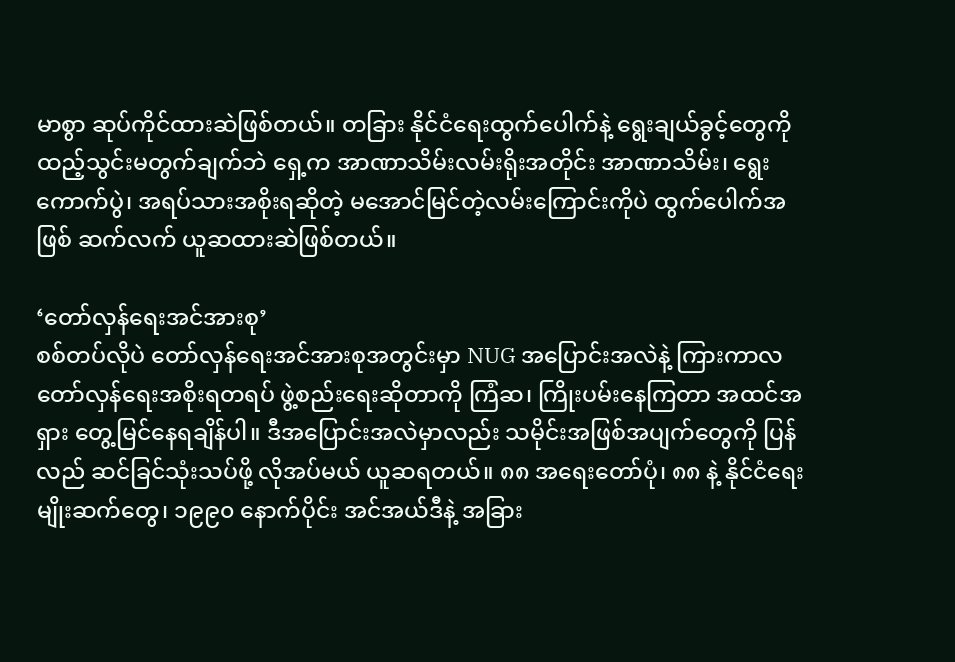မာစွာ ဆုပ်ကိုင်ထားဆဲဖြစ်တယ်။ တခြား နိုင်ငံရေးထွက်ပေါက်နဲ့ ရွေးချယ်ခွင့်တွေကို ထည့်သွင်းမတွက်ချက်ဘဲ ရှေ့က အာဏာသိမ်းလမ်းရိုးအတိုင်း အာဏာသိမ်း၊ ရွေးကောက်ပွဲ၊ အရပ်သားအစိုးရဆိုတဲ့ မအောင်မြင်တဲ့လမ်းကြောင်းကိုပဲ ထွက်ပေါက်အဖြစ် ဆက်လက် ယူဆထားဆဲဖြစ်တယ်။

‘တော်လှန်ရေးအင်အားစု’
စစ်တပ်လိုပဲ တော်လှန်ရေးအင်အားစုအတွင်းမှာ NUG အပြောင်းအလဲနဲ့ ကြားကာလ တော်လှန်ရေးအစိုးရတရပ် ဖွဲ့စည်းရေးဆိုတာကို ကြံဆ၊ ကြိုးပမ်းနေကြတာ အထင်အရှား တွေ့မြင်နေရချိန်ပါ။ ဒီအပြောင်းအလဲမှာလည်း သမိုင်းအဖြစ်အပျက်တွေကို ပြန်လည် ဆင်ခြင်သုံးသပ်ဖို့ လိုအပ်မယ် ယူဆရတယ်။ ၈၈ အရေးတော်ပုံ၊ ၈၈ နဲ့ နိုင်ငံရေးမျိုးဆက်တွေ၊ ၁၉၉၀ နောက်ပိုင်း အင်အယ်ဒီနဲ့ အခြား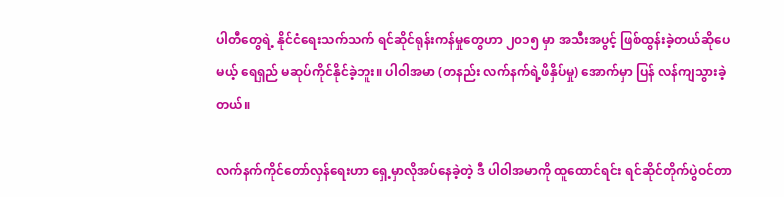ပါတီတွေရဲ့ နိုင်ငံရေးသက်သက် ရင်ဆိုင်ရုန်းကန်မှုတွေဟာ ၂၀၁၅ မှာ အသီးအပွင့် ဖြစ်ထွန်းခဲ့တယ်ဆိုပေမယ့် ရေရှည် မဆုပ်ကိုင်နိုင်ခဲ့ဘူး။ ပါဝါအမာ (တနည်း လက်နက်ရဲ့ဖိနှိပ်မှု) အောက်မှာ ပြန် လန်ကျသွားခဲ့တယ်။

လက်နက်ကိုင်တော်လှန်ရေးဟာ ရှေ့မှာလိုအပ်နေခဲ့တဲ့ ဒီ ပါဝါအမာကို ထူထောင်ရင်း ရင်ဆိုင်တိုက်ပွဲဝင်တာ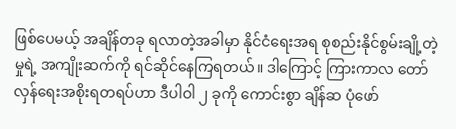ဖြစ်ပေမယ့် အချိန်တခု ရလာတဲ့အခါမှာ နိုင်ငံရေးအရ စုစည်းနိုင်စွမ်းချို့တဲ့မှုရဲ့ အကျိုးဆက်ကို ရင်ဆိုင်နေကြရတယ်။ ဒါကြောင့် ကြားကာလ တော်လှန်ရေးအစိုးရတရပ်ဟာ ဒီပါဝါ ၂ ခုကို ကောင်းစွာ ချိန်ဆ ပုံဖော်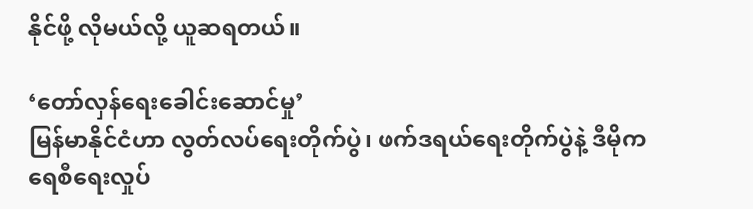နိုင်ဖို့ လိုမယ်လို့ ယူဆရတယ်။

‘တော်လှန်ရေးခေါင်းဆောင်မှု’
မြန်မာနိုင်ငံဟာ လွတ်လပ်ရေးတိုက်ပွဲ၊ ဖက်ဒရယ်ရေးတိုက်ပွဲနဲ့ ဒီမိုကရေစီရေးလှုပ်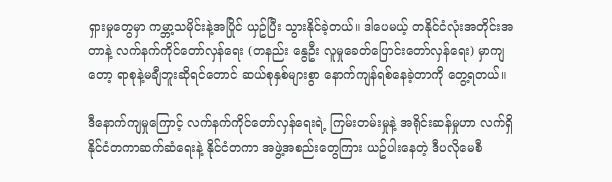ရှားမှုတွေမှာ ကမ္ဘာ့သမိုင်းနဲ့အပြိုင် ယှဥ်ပြီး သွားနိုင်ခဲ့တယ်။ ဒါပေမယ့် တနိုင်ငံလုံးအတိုင်းအတာနဲ့ လက်နက်ကိုင်တော်လှန်ရေး (တနည်း နွေဦး လူမှုခေတ်ပြောင်းတော်လှန်ရေး) မှာကျတော့ ရာစုနဲ့မချီဘူးဆိုရင်တောင် ဆယ်စုနှစ်များစွာ နောက်ကျန်ရစ်နေခဲ့တာကို တွေ့ရတယ်။

ဒီနောက်ကျမှုကြောင့် လက်နက်ကိုင်တော်လှန်ရေးရဲ့ ကြမ်းတမ်းမှုနဲ့ အရိုင်းဆန်မှုဟာ လက်ရှိ နိုင်ငံတကာဆက်ဆံရေးနဲ့ နိုင်ငံတကာ အဖွဲ့အစည်းတွေကြား ယဥ်ပါးနေတဲ့ ဒီပလိုမေစီ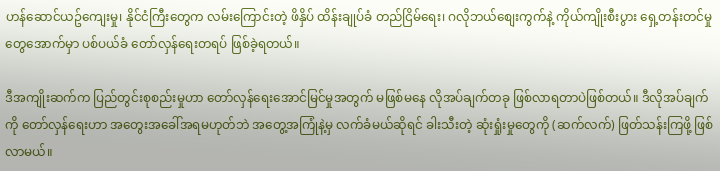ဟန်ဆောင်ယဥ်ကျေးမှု၊ နိုင်ငံကြီးတွေက လမ်းကြောင်းတဲ့ ဖိနှိပ် ထိန်းချုပ်ခံ တည်ငြိမ်ရေး၊ ဂလိုဘယ်စျေးကွက်နဲ့ ကိုယ်ကျိုးစီးပွား ရှေ့တန်းတင်မှုတွေအောက်မှာ ပစ်ပယ်ခံ တော်လှန်ရေးတရပ် ဖြစ်ခဲ့ရတယ်။

ဒီအကျိုးဆက်က ပြည်တွင်းစုစည်းမှုဟာ တော်လှန်ရေးအောင်မြင်မှုအတွက် မဖြစ်မနေ လိုအပ်ချက်တခု ဖြစ်လာရတာပဲဖြစ်တယ်။ ဒီလိုအပ်ချက်ကို တော်လှန်ရေးဟာ အတွေးအခေါ်အရမဟုတ်ဘဲ အတွေ့အကြုံနဲ့မှ လက်ခံမယ်ဆိုရင် ခါးသီးတဲ့ ဆုံးရှုံးမှုတွေကို (ဆက်လက်) ဖြတ်သန်းကြဖို့ ဖြစ်လာမယ်။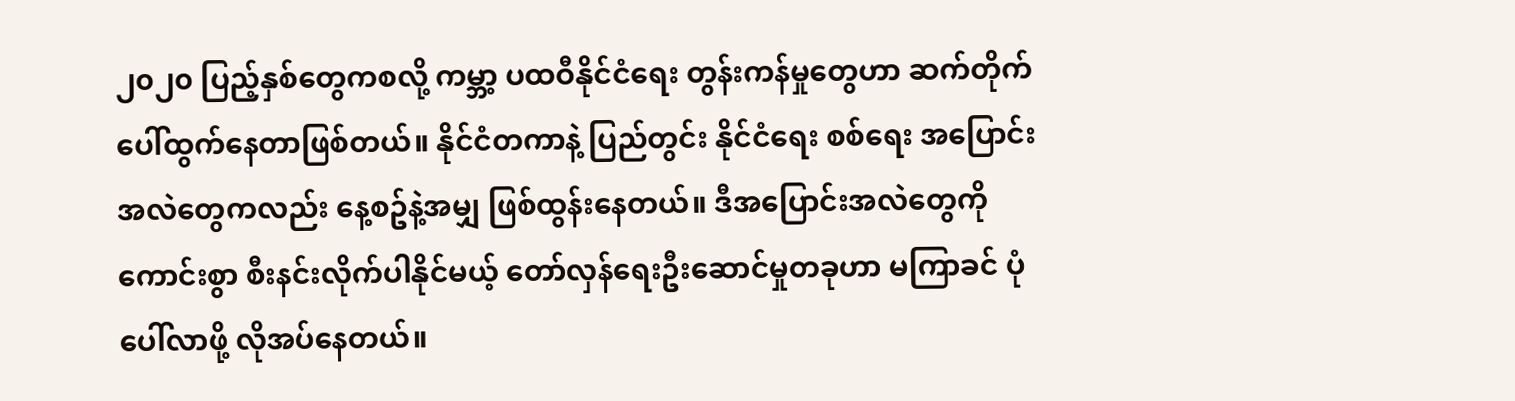၂၀၂၀ ပြည့်နှစ်တွေကစလို့ ကမ္ဘာ့ ပထဝီနိုင်ငံရေး တွန်းကန်မှုတွေဟာ ဆက်တိုက် ပေါ်ထွက်နေတာဖြစ်တယ်။ နိုင်ငံတကာနဲ့ ပြည်တွင်း နိုင်ငံရေး စစ်ရေး အပြောင်းအလဲတွေကလည်း နေ့စဥ်နဲ့အမျှ ဖြစ်ထွန်းနေတယ်။ ဒီအပြောင်းအလဲတွေကို ကောင်းစွာ စီးနင်းလိုက်ပါနိုင်မယ့် တော်လှန်ရေးဦးဆောင်မှုတခုဟာ မကြာခင် ပုံပေါ်လာဖို့ လိုအပ်နေတယ်။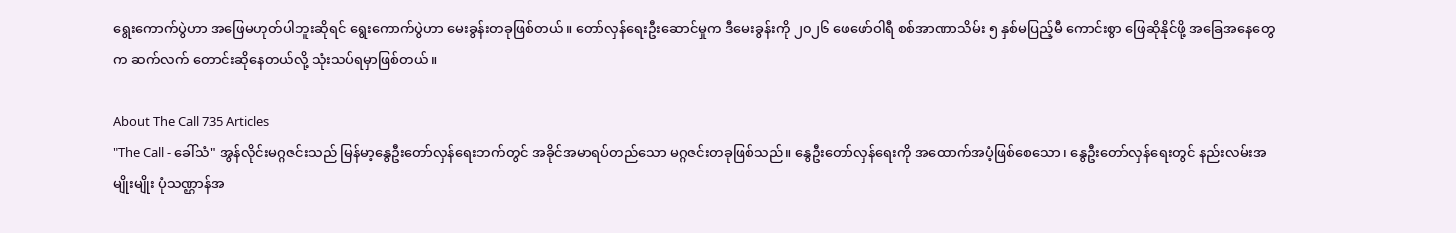ရွေးကောက်ပွဲဟာ အဖြေမဟုတ်ပါဘူးဆိုရင် ရွေးကောက်ပွဲဟာ မေးခွန်းတခုဖြစ်တယ်။ တော်လှန်ရေးဦးဆောင်မှုက ဒီမေးခွန်းကို ၂၀၂၆ ဖေဖော်ဝါရီ စစ်အာဏာသိမ်း ၅ နှစ်မပြည့်မီ ကောင်းစွာ ဖြေဆိုနိုင်ဖို့ အခြေအနေတွေက ဆက်လက် တောင်းဆိုနေတယ်လို့ သုံးသပ်ရမှာဖြစ်တယ်။

About The Call 735 Articles
"The Call - ခေါ်သံ" အွန်လိုင်းမဂ္ဂဇင်းသည် မြန်မာ့နွေဦးတော်လှန်ရေးဘက်တွင် အခိုင်အမာရပ်တည်သော မဂ္ဂဇင်းတခုဖြစ်သည်။ နွေဦးတော်လှန်ရေးကို အထောက်အပံ့ဖြစ်စေသော၊ နွေဦးတော်လှန်ရေးတွင် နည်းလမ်းအမျိုးမျိုး ပုံသဏ္ဌာန်အ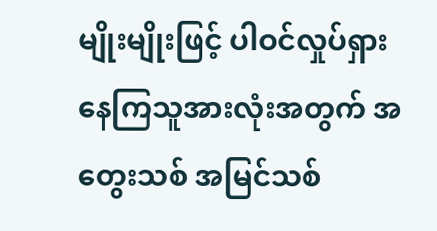မျိုးမျိုးဖြင့် ပါဝင်လှုပ်ရှားနေကြသူအားလုံးအတွက် အတွေးသစ် အမြင်သစ်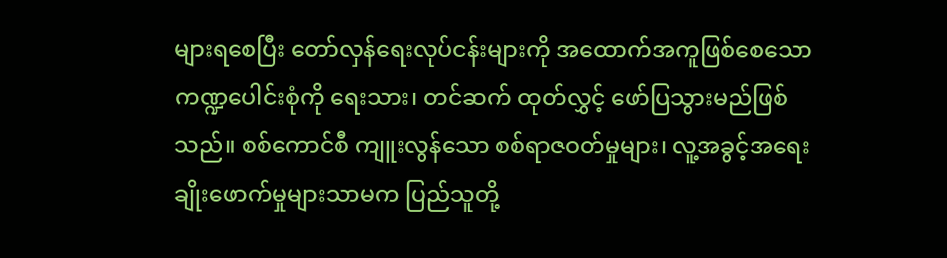များရစေပြီး တော်လှန်ရေးလုပ်ငန်းများကို အထောက်အကူဖြစ်စေသော ကဏ္ဍပေါင်းစုံကို ရေးသား၊ တင်ဆက် ထုတ်လွှင့် ဖော်ပြသွားမည်ဖြစ်သည်။ စစ်ကောင်စီ ကျူးလွန်သော စစ်ရာဇဝတ်မှုများ၊ လူ့အခွင့်အရေး ချိုးဖောက်မှုများသာမက ပြည်သူတို့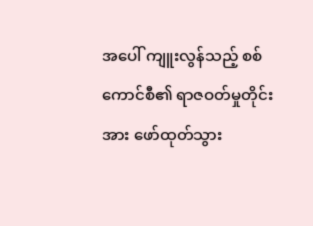အပေါ် ကျူးလွန်သည့် စစ်ကောင်စီ၏ ရာဇဝတ်မှုတိုင်းအား ဖော်ထုတ်သွား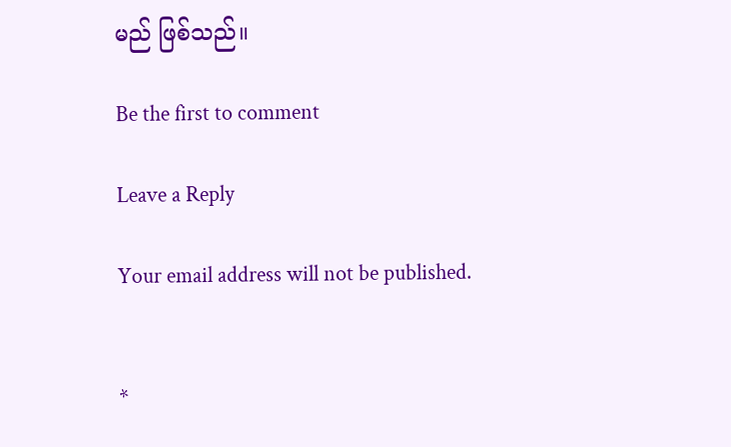မည် ဖြစ်သည်။

Be the first to comment

Leave a Reply

Your email address will not be published.


*